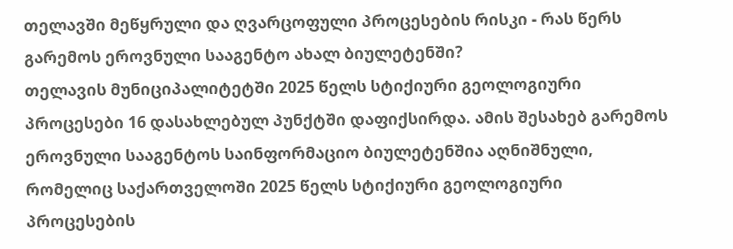თელავში მეწყრული და ღვარცოფული პროცესების რისკი - რას წერს გარემოს ეროვნული სააგენტო ახალ ბიულეტენში?
თელავის მუნიციპალიტეტში 2025 წელს სტიქიური გეოლოგიური პროცესები 16 დასახლებულ პუნქტში დაფიქსირდა. ამის შესახებ გარემოს ეროვნული სააგენტოს საინფორმაციო ბიულეტენშია აღნიშნული, რომელიც საქართველოში 2025 წელს სტიქიური გეოლოგიური პროცესების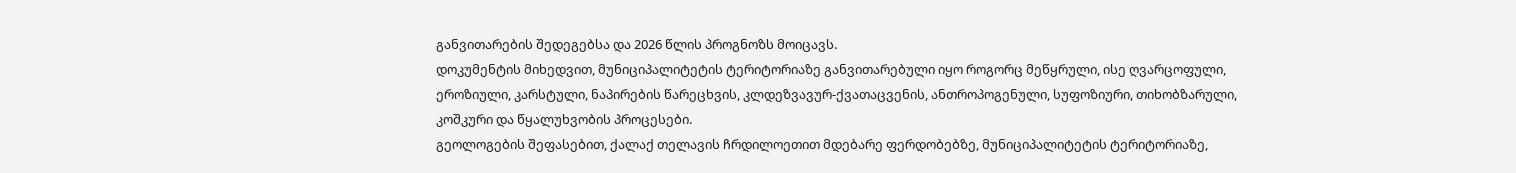განვითარების შედეგებსა და 2026 წლის პროგნოზს მოიცავს.
დოკუმენტის მიხედვით, მუნიციპალიტეტის ტერიტორიაზე განვითარებული იყო როგორც მეწყრული, ისე ღვარცოფული, ეროზიული, კარსტული, ნაპირების წარეცხვის, კლდეზვავურ-ქვათაცვენის, ანთროპოგენული, სუფოზიური, თიხობზარული, კოშკური და წყალუხვობის პროცესები.
გეოლოგების შეფასებით, ქალაქ თელავის ჩრდილოეთით მდებარე ფერდობებზე, მუნიციპალიტეტის ტერიტორიაზე,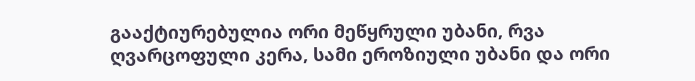გააქტიურებულია ორი მეწყრული უბანი, რვა ღვარცოფული კერა, სამი ეროზიული უბანი და ორი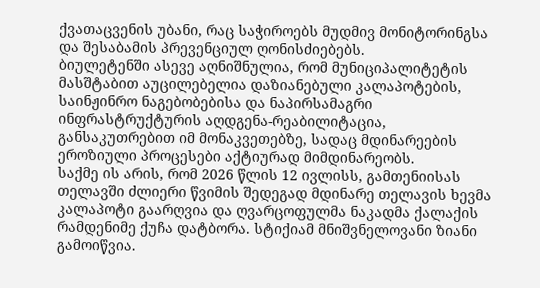ქვათაცვენის უბანი, რაც საჭიროებს მუდმივ მონიტორინგსა და შესაბამის პრევენციულ ღონისძიებებს.
ბიულეტენში ასევე აღნიშნულია, რომ მუნიციპალიტეტის მასშტაბით აუცილებელია დაზიანებული კალაპოტების, საინჟინრო ნაგებობებისა და ნაპირსამაგრი ინფრასტრუქტურის აღდგენა-რეაბილიტაცია, განსაკუთრებით იმ მონაკვეთებზე, სადაც მდინარეების ეროზიული პროცესები აქტიურად მიმდინარეობს.
საქმე ის არის, რომ 2026 წლის 12 ივლისს, გამთენიისას თელავში ძლიერი წვიმის შედეგად მდინარე თელავის ხევმა კალაპოტი გაარღვია და ღვარცოფულმა ნაკადმა ქალაქის რამდენიმე ქუჩა დატბორა. სტიქიამ მნიშვნელოვანი ზიანი გამოიწვია.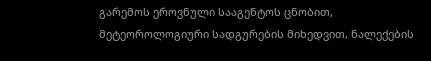გარემოს ეროვნული სააგენტოს ცნობით, მეტეოროლოგიური სადგურების მიხედვით, ნალექების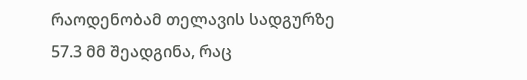რაოდენობამ თელავის სადგურზე 57.3 მმ შეადგინა, რაც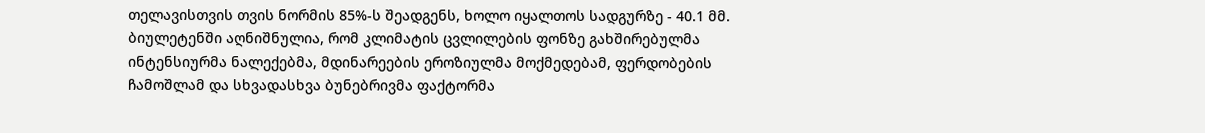თელავისთვის თვის ნორმის 85%-ს შეადგენს, ხოლო იყალთოს სადგურზე - 40.1 მმ.
ბიულეტენში აღნიშნულია, რომ კლიმატის ცვლილების ფონზე გახშირებულმა ინტენსიურმა ნალექებმა, მდინარეების ეროზიულმა მოქმედებამ, ფერდობების ჩამოშლამ და სხვადასხვა ბუნებრივმა ფაქტორმა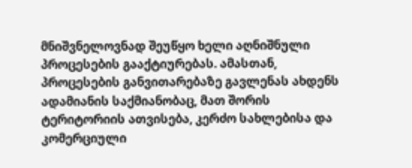მნიშვნელოვნად შეუწყო ხელი აღნიშნული პროცესების გააქტიურებას. ამასთან, პროცესების განვითარებაზე გავლენას ახდენს ადამიანის საქმიანობაც, მათ შორის ტერიტორიის ათვისება, კერძო სახლებისა და კომერციული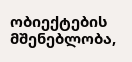ობიექტების მშენებლობა,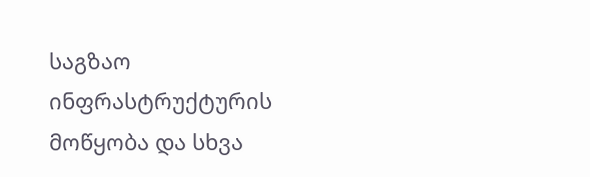საგზაო ინფრასტრუქტურის მოწყობა და სხვა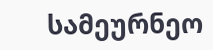სამეურნეო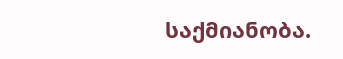საქმიანობა.